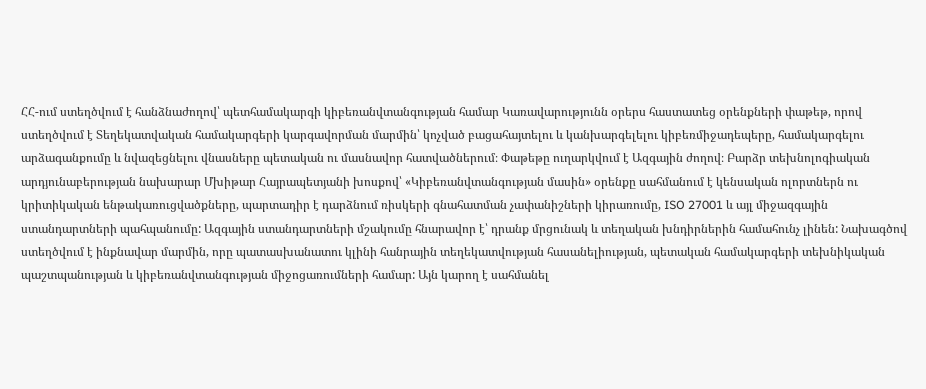ՀՀ-ում ստեղծվում է հանձնաժողով՝ պետհամակարգի կիբեռանվտանգության համար Կառավարությունն օրերս հաստատեց օրենքների փաթեթ, որով ստեղծվում է Տեղեկատվական համակարգերի կարգավորման մարմին՝ կոչված բացահայտելու և կանխարգելելու կիբեռմիջադեպերը, համակարգելու արձագանքումը և նվազեցնելու վնասները պետական ու մասնավոր հատվածներում։ Փաթեթը ուղարկվում է Ազգային ժողով։ Բարձր տեխնոլոգիական արդյունաբերության նախարար Մխիթար Հայրապետյանի խոսքով՝ «Կիբեռանվտանգության մասին» օրենքը սահմանում է կենսական ոլորտներն ու կրիտիկական ենթակառուցվածքները, պարտադիր է դարձնում ռիսկերի գնահատման չափանիշների կիրառումը, ISO 27001 և այլ միջազգային ստանդարտների պահպանումը: Ազգային ստանդարտների մշակումը հնարավոր է՝ դրանք մրցունակ և տեղական խնդիրներին համահունչ լինեն: Նախագծով ստեղծվում է ինքնավար մարմին, որը պատասխանատու կլինի հանրային տեղեկատվության հասանելիության, պետական համակարգերի տեխնիկական պաշտպանության և կիբեռանվտանգության միջոցառումների համար: Այն կարող է սահմանել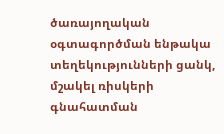ծառայողական օգտագործման ենթակա տեղեկությունների ցանկ, մշակել ռիսկերի գնահատման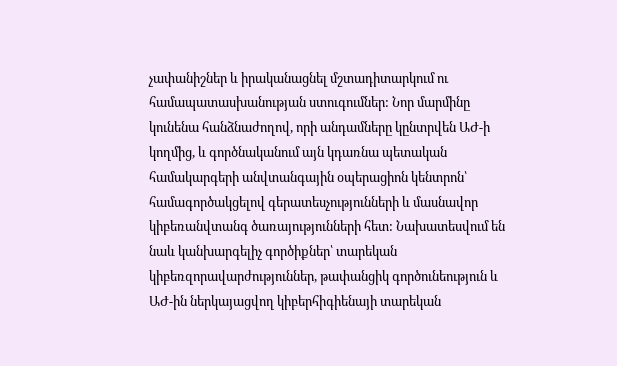չափանիշներ և իրականացնել մշտադիտարկում ու համապատասխանության ստուգումներ: Նոր մարմինը կունենա հանձնաժողով, որի անդամները կընտրվեն ԱԺ-ի կողմից, և գործնականում այն կդառնա պետական համակարգերի անվտանգային օպերացիոն կենտրոն՝ համագործակցելով գերատեսչությունների և մասնավոր կիբեռանվտանգ ծառայությունների հետ: Նախատեսվում են նաև կանխարգելիչ գործիքներ՝ տարեկան կիբեռզորավարժություններ, թափանցիկ գործունեություն և ԱԺ-ին ներկայացվող կիբերհիգիենայի տարեկան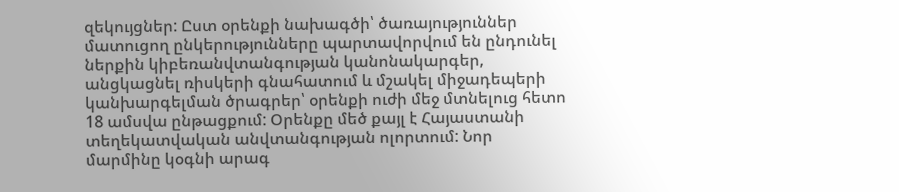զեկույցներ: Ըստ օրենքի նախագծի՝ ծառայություններ մատուցող ընկերությունները պարտավորվում են ընդունել ներքին կիբեռանվտանգության կանոնակարգեր, անցկացնել ռիսկերի գնահատում և մշակել միջադեպերի կանխարգելման ծրագրեր՝ օրենքի ուժի մեջ մտնելուց հետո 18 ամսվա ընթացքում: Օրենքը մեծ քայլ է Հայաստանի տեղեկատվական անվտանգության ոլորտում: Նոր մարմինը կօգնի արագ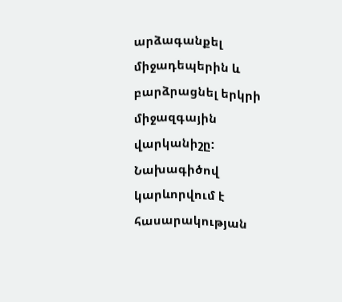արձագանքել միջադեպերին և բարձրացնել երկրի միջազգային վարկանիշը: Նախագիծով կարևորվում է հասարակության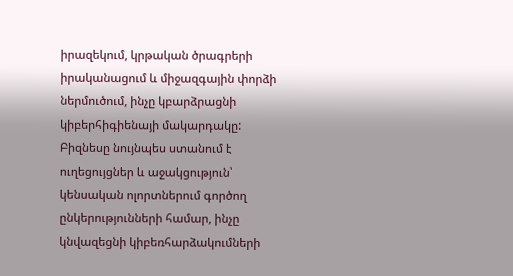իրազեկում, կրթական ծրագրերի իրականացում և միջազգային փորձի ներմուծում, ինչը կբարձրացնի կիբերհիգիենայի մակարդակը: Բիզնեսը նույնպես ստանում է ուղեցույցներ և աջակցություն՝ կենսական ոլորտներում գործող ընկերությունների համար, ինչը կնվազեցնի կիբեռհարձակումների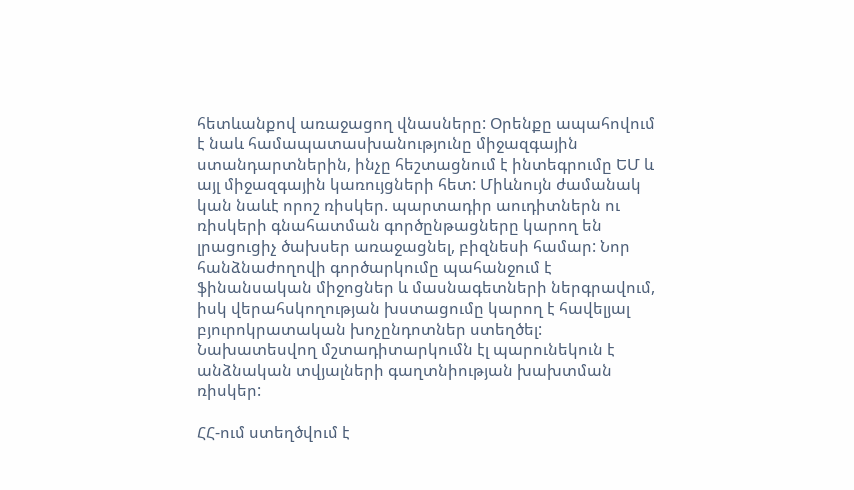հետևանքով առաջացող վնասները: Օրենքը ապահովում է նաև համապատասխանությունը միջազգային ստանդարտներին, ինչը հեշտացնում է ինտեգրումը ԵՄ և այլ միջազգային կառույցների հետ: Միևնույն ժամանակ կան նաևէ որոշ ռիսկեր. պարտադիր աուդիտներն ու ռիսկերի գնահատման գործընթացները կարող են լրացուցիչ ծախսեր առաջացնել, բիզնեսի համար: Նոր հանձնաժողովի գործարկումը պահանջում է ֆինանսական միջոցներ և մասնագետների ներգրավում, իսկ վերահսկողության խստացումը կարող է հավելյալ բյուրոկրատական խոչընդոտներ ստեղծել: Նախատեսվող մշտադիտարկումն էլ պարունեկուն է անձնական տվյալների գաղտնիության խախտման ռիսկեր:

ՀՀ-ում ստեղծվում է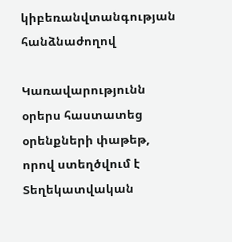կիբեռանվտանգության հանձնաժողով

Կառավարությունն օրերս հաստատեց օրենքների փաթեթ, որով ստեղծվում է Տեղեկատվական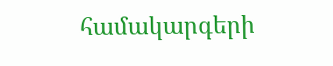համակարգերի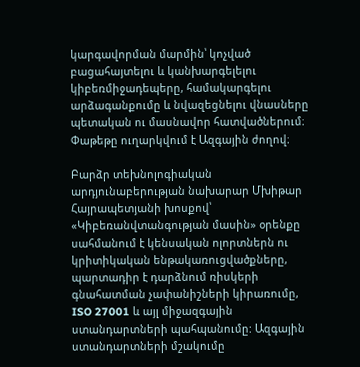կարգավորման մարմին՝ կոչված բացահայտելու և կանխարգելելու կիբեռմիջադեպերը, համակարգելու արձագանքումը և նվազեցնելու վնասները պետական ու մասնավոր հատվածներում։ Փաթեթը ուղարկվում է Ազգային ժողով։

Բարձր տեխնոլոգիական արդյունաբերության նախարար Մխիթար Հայրապետյանի խոսքով՝ «Կիբեռանվտանգության մասին» օրենքը սահմանում է կենսական ոլորտներն ու կրիտիկական ենթակառուցվածքները, պարտադիր է դարձնում ռիսկերի գնահատման չափանիշների կիրառումը, ISO 27001 և այլ միջազգային ստանդարտների պահպանումը: Ազգային ստանդարտների մշակումը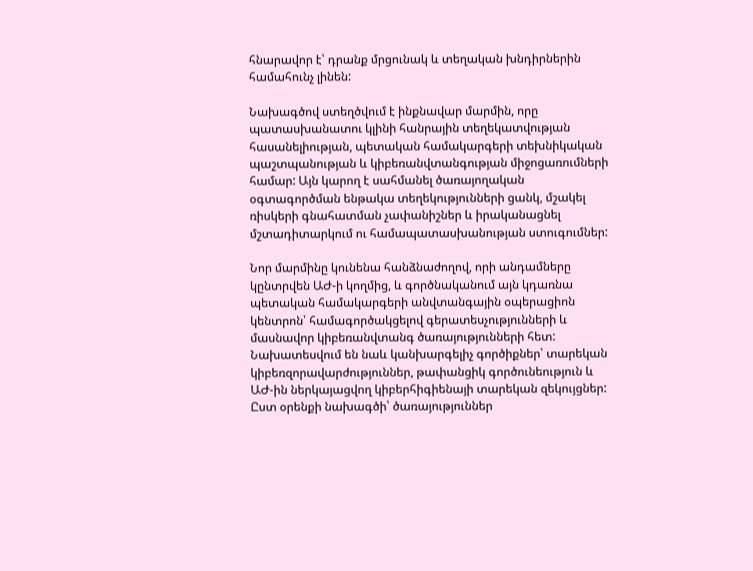հնարավոր է՝ դրանք մրցունակ և տեղական խնդիրներին համահունչ լինեն:

Նախագծով ստեղծվում է ինքնավար մարմին, որը պատասխանատու կլինի հանրային տեղեկատվության հասանելիության, պետական համակարգերի տեխնիկական պաշտպանության և կիբեռանվտանգության միջոցառումների համար: Այն կարող է սահմանել ծառայողական օգտագործման ենթակա տեղեկությունների ցանկ, մշակել ռիսկերի գնահատման չափանիշներ և իրականացնել մշտադիտարկում ու համապատասխանության ստուգումներ:

Նոր մարմինը կունենա հանձնաժողով, որի անդամները կընտրվեն ԱԺ-ի կողմից, և գործնականում այն կդառնա պետական համակարգերի անվտանգային օպերացիոն կենտրոն՝ համագործակցելով գերատեսչությունների և մասնավոր կիբեռանվտանգ ծառայությունների հետ: Նախատեսվում են նաև կանխարգելիչ գործիքներ՝ տարեկան կիբեռզորավարժություններ, թափանցիկ գործունեություն և ԱԺ-ին ներկայացվող կիբերհիգիենայի տարեկան զեկույցներ: Ըստ օրենքի նախագծի՝ ծառայություններ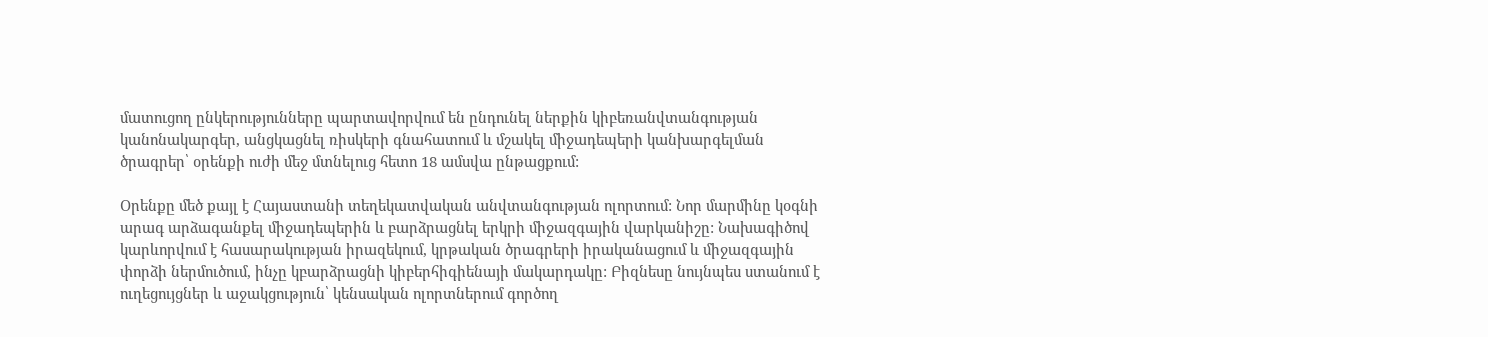մատուցող ընկերությունները պարտավորվում են ընդունել ներքին կիբեռանվտանգության կանոնակարգեր, անցկացնել ռիսկերի գնահատում և մշակել միջադեպերի կանխարգելման ծրագրեր՝ օրենքի ուժի մեջ մտնելուց հետո 18 ամսվա ընթացքում:

Օրենքը մեծ քայլ է Հայաստանի տեղեկատվական անվտանգության ոլորտում: Նոր մարմինը կօգնի արագ արձագանքել միջադեպերին և բարձրացնել երկրի միջազգային վարկանիշը: Նախագիծով կարևորվում է հասարակության իրազեկում, կրթական ծրագրերի իրականացում և միջազգային փորձի ներմուծում, ինչը կբարձրացնի կիբերհիգիենայի մակարդակը: Բիզնեսը նույնպես ստանում է ուղեցույցներ և աջակցություն՝ կենսական ոլորտներում գործող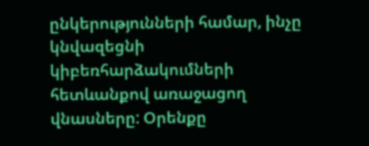ընկերությունների համար, ինչը կնվազեցնի կիբեռհարձակումների հետևանքով առաջացող վնասները: Օրենքը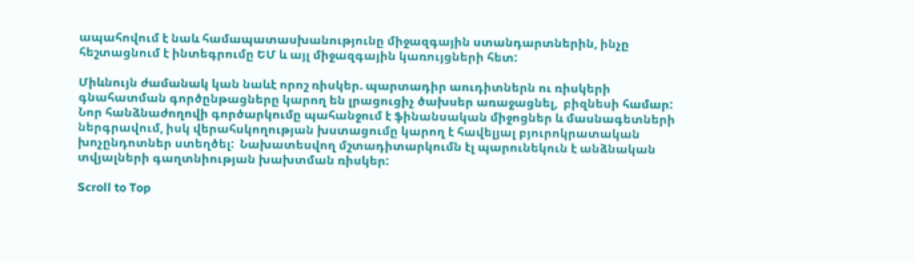ապահովում է նաև համապատասխանությունը միջազգային ստանդարտներին, ինչը հեշտացնում է ինտեգրումը ԵՄ և այլ միջազգային կառույցների հետ:

Միևնույն ժամանակ կան նաևէ որոշ ռիսկեր. պարտադիր աուդիտներն ու ռիսկերի գնահատման գործընթացները կարող են լրացուցիչ ծախսեր առաջացնել,  բիզնեսի համար: Նոր հանձնաժողովի գործարկումը պահանջում է ֆինանսական միջոցներ և մասնագետների ներգրավում, իսկ վերահսկողության խստացումը կարող է հավելյալ բյուրոկրատական  խոչընդոտներ ստեղծել:  Նախատեսվող մշտադիտարկումն էլ պարունեկուն է անձնական տվյալների գաղտնիության խախտման ռիսկեր:

Scroll to Top